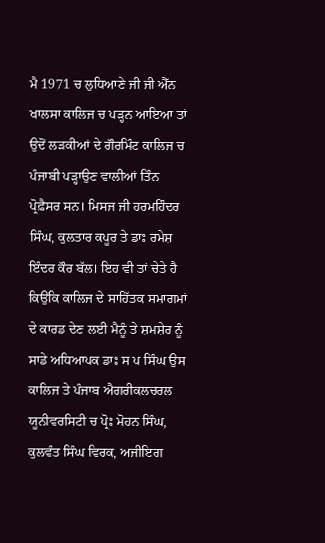ਮੈ 1971 ਚ ਲੁਧਿਆਣੇ ਜੀ ਜੀ ਐੱਨ ਖਾਲਸਾ ਕਾਲਿਜ ਚ ਪੜ੍ਹਨ ਆਇਆ ਤਾਂ ਉਦੋਂ ਲੜਕੀਆਂ ਦੇ ਗੌਰਮਿੰਟ ਕਾਲਿਜ ਚ ਪੰਜਾਬੀ ਪੜ੍ਹਾਉਣ ਵਾਲੀਆਂ ਤਿੰਨ ਪ੍ਰੋਫ਼ੈਸਰ ਸਨ। ਮਿਸਜ ਜੀ ਹਰਮਹਿੰਦਰ ਸਿੰਘ, ਕੁਲਤਾਰ ਕਪੂਰ ਤੇ ਡਾਃ ਰਮੇਸ਼ ਇੰਦਰ ਕੌਰ ਬੱਲ। ਇਹ ਵੀ ਤਾਂ ਚੇਤੇ ਹੈ ਕਿਉਂਕਿ ਕਾਲਿਜ ਦੇ ਸਾਹਿੱਤਕ ਸਮਾਗਮਾਂ ਦੇ ਕਾਰਡ ਦੇਣ ਲਈ ਮੈਨੂੰ ਤੇ ਸ਼ਮਸ਼ੇਰ ਨੂੰ ਸਾਡੇ ਅਧਿਆਪਕ ਡਾਃ ਸ ਪ ਸਿੰਘ ਉਸ ਕਾਲਿਜ ਤੇ ਪੰਜਾਬ ਐਗਰੀਕਲਚਰਲ ਯੂਨੀਵਰਸਿਟੀ ਚ ਪ੍ਰੋਃ ਮੋਹਨ ਸਿੰਘ, ਕੁਲਵੰਤ ਸਿੰਘ ਵਿਰਕ, ਅਜੀਇਗ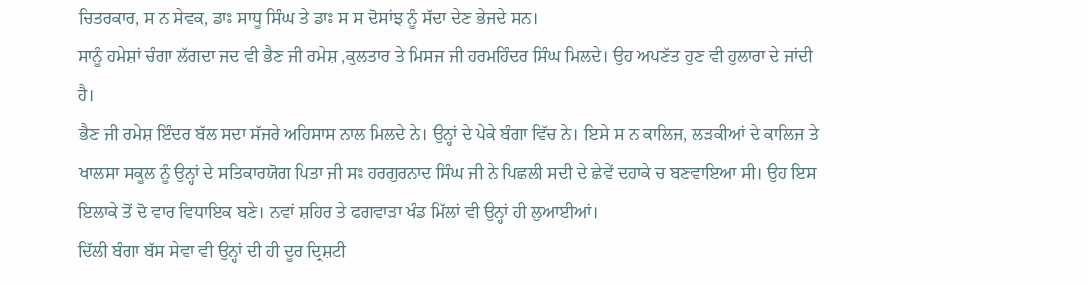ਚਿਤਰਕਾਰ, ਸ ਨ ਸੇਵਕ, ਡਾਃ ਸਾਧੂ ਸਿੰਘ ਤੇ ਡਾਃ ਸ ਸ ਦੋਸਾਂਝ ਨੂੰ ਸੱਦਾ ਦੇਣ ਭੇਜਦੇ ਸਨ।
ਸਾਨੂੰ ਹਮੇਸ਼ਾਂ ਚੰਗਾ ਲੱਗਦਾ ਜਦ ਵੀ ਭੈਣ ਜੀ ਰਮੇਸ਼ ,ਕੁਲਤਾਰ ਤੇ ਮਿਸਜ ਜੀ ਹਰਮਹਿੰਦਰ ਸਿੰਘ ਮਿਲਦੇ। ਉਹ ਅਪਣੱਤ ਹੁਣ ਵੀ ਹੁਲਾਰਾ ਦੇ ਜਾਂਦੀ ਹੈ।
ਭੈਣ ਜੀ ਰਮੇਸ਼ ਇੰਦਰ ਬੱਲ ਸਦਾ ਸੱਜਰੇ ਅਹਿਸਾਸ ਨਾਲ ਮਿਲਦੇ ਨੇ। ਉਨ੍ਹਾਂ ਦੇ ਪੇਕੇ ਬੰਗਾ ਵਿੱਚ ਨੇ। ਇਸੇ ਸ ਨ ਕਾਲਿਜ, ਲੜਕੀਆਂ ਦੇ ਕਾਲਿਜ ਤੇ ਖਾਲਸਾ ਸਕੂਲ ਨੂੰ ਉਨ੍ਹਾਂ ਦੇ ਸਤਿਕਾਰਯੋਗ ਪਿਤਾ ਜੀ ਸਃ ਹਰਗੁਰਨਾਦ ਸਿੰਘ ਜੀ ਨੇ ਪਿਛਲੀ ਸਦੀ ਦੇ ਛੇਵੇਂ ਦਹਾਕੇ ਚ ਬਣਵਾਇਆ ਸੀ। ਉਹ ਇਸ ਇਲਾਕੇ ਤੋਂ ਦੋ ਵਾਰ ਵਿਧਾਇਕ ਬਣੇ। ਨਵਾਂ ਸ਼ਹਿਰ ਤੇ ਫਗਵਾੜਾ ਖੰਡ ਮਿੱਲਾਂ ਵੀ ਉਨ੍ਹਾਂ ਹੀ ਲੁਆਈਆਂ।
ਦਿੱਲੀ ਬੰਗਾ ਬੱਸ ਸੇਵਾ ਵੀ ਉਨ੍ਹਾਂ ਦੀ ਹੀ ਦੂਰ ਦ੍ਰਿਸ਼ਟੀ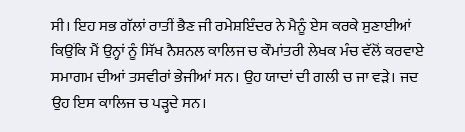ਸੀ। ਇਹ ਸਭ ਗੱਲਾਂ ਰਾਤੀਂ ਭੈਣ ਜੀ ਰਮੇਸ਼ਇੰਦਰ ਨੇ ਮੈਨੂੰ ਏਸ ਕਰਕੇ ਸੁਣਾਈਆਂ ਕਿਉਂਕਿ ਮੈਂ ਉਨ੍ਹਾਂ ਨੂੰ ਸਿੱਖ ਨੈਸ਼ਨਲ ਕਾਲਿਜ ਚ ਕੌਮਾਂਤਰੀ ਲੇਖਕ ਮੰਚ ਵੱਲੋਂ ਕਰਵਾਏ ਸਮਾਗਮ ਦੀਆਂ ਤਸਵੀਰਾਂ ਭੇਜੀਆਂ ਸਨ। ਉਹ ਯਾਦਾਂ ਦੀ ਗਲੀ ਚ ਜਾ ਵੜੇ। ਜਦ ਉਹ ਇਸ ਕਾਲਿਜ ਚ ਪੜ੍ਹਦੇ ਸਨ।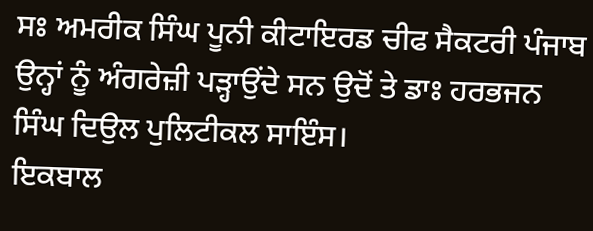ਸਃ ਅਮਰੀਕ ਸਿੰਘ ਪੂਨੀ ਕੀਟਾਇਰਡ ਚੀਫ ਸੈਕਟਰੀ ਪੰਜਾਬ ਉਨ੍ਹਾਂ ਨੂੰ ਅੰਗਰੇਜ਼ੀ ਪੜ੍ਹਾਉਂਦੇ ਸਨ ਉਦੋਂ ਤੇ ਡਾਃ ਹਰਭਜਨ ਸਿੰਘ ਦਿਉਲ ਪੁਲਿਟੀਕਲ ਸਾਇੰਸ।
ਇਕਬਾਲ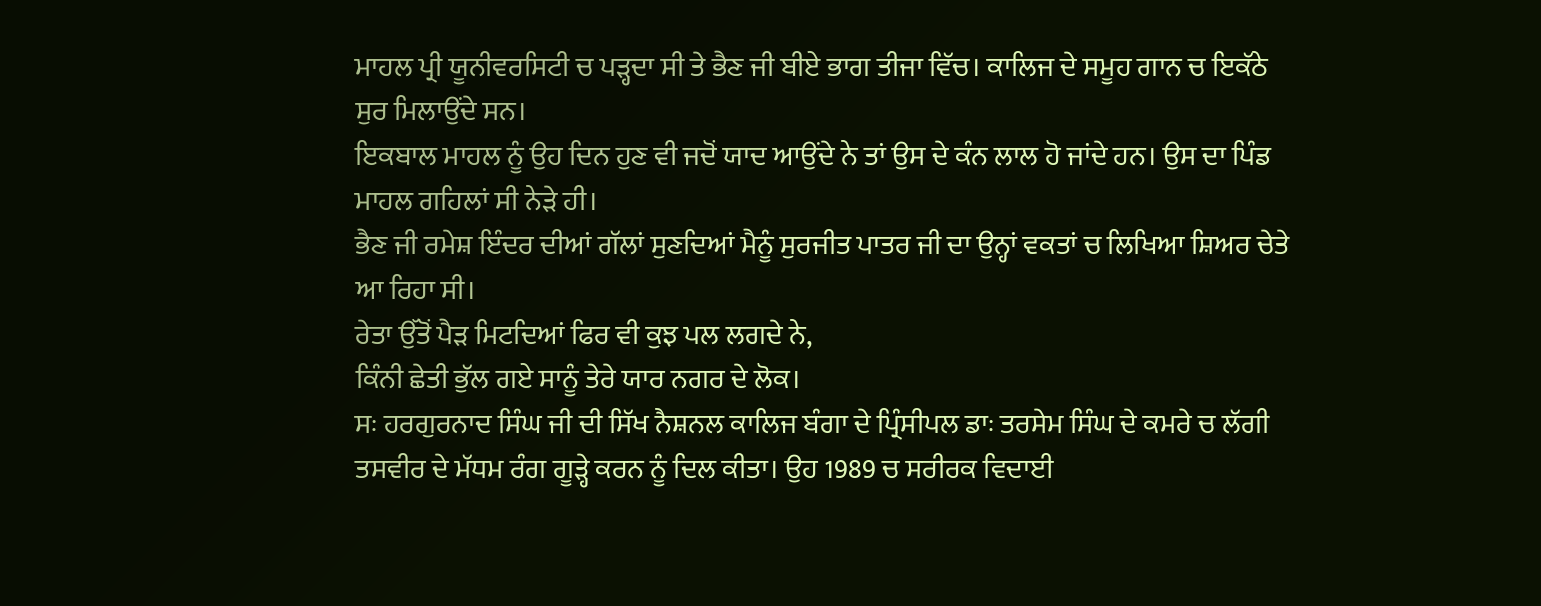ਮਾਹਲ ਪ੍ਰੀ ਯੂਨੀਵਰਸਿਟੀ ਚ ਪੜ੍ਹਦਾ ਸੀ ਤੇ ਭੈਣ ਜੀ ਬੀਏ ਭਾਗ ਤੀਜਾ ਵਿੱਚ। ਕਾਲਿਜ ਦੇ ਸਮੂਹ ਗਾਨ ਚ ਇਕੱਠੇ ਸੁਰ ਮਿਲਾਉਂਦੇ ਸਨ।
ਇਕਬਾਲ ਮਾਹਲ ਨੂੰ ਉਹ ਦਿਨ ਹੁਣ ਵੀ ਜਦੋਂ ਯਾਦ ਆਉਂਦੇ ਨੇ ਤਾਂ ਉਸ ਦੇ ਕੰਨ ਲਾਲ ਹੋ ਜਾਂਦੇ ਹਨ। ਉਸ ਦਾ ਪਿੰਡ ਮਾਹਲ ਗਹਿਲਾਂ ਸੀ ਨੇੜੇ ਹੀ।
ਭੈਣ ਜੀ ਰਮੇਸ਼ ਇੰਦਰ ਦੀਆਂ ਗੱਲਾਂ ਸੁਣਦਿਆਂ ਮੈਨੂੰ ਸੁਰਜੀਤ ਪਾਤਰ ਜੀ ਦਾ ਉਨ੍ਹਾਂ ਵਕਤਾਂ ਚ ਲਿਖਿਆ ਸ਼ਿਅਰ ਚੇਤੇ ਆ ਰਿਹਾ ਸੀ।
ਰੇਤਾ ਉੱਤੋਂ ਪੈੜ ਮਿਟਦਿਆਂ ਫਿਰ ਵੀ ਕੁਝ ਪਲ ਲਗਦੇ ਨੇ,
ਕਿੰਨੀ ਛੇਤੀ ਭੁੱਲ ਗਏ ਸਾਨੂੰ ਤੇਰੇ ਯਾਰ ਨਗਰ ਦੇ ਲੋਕ।
ਸਃ ਹਰਗੁਰਨਾਦ ਸਿੰਘ ਜੀ ਦੀ ਸਿੱਖ ਨੈਸ਼ਨਲ ਕਾਲਿਜ ਬੰਗਾ ਦੇ ਪ੍ਰਿੰਸੀਪਲ ਡਾਃ ਤਰਸੇਮ ਸਿੰਘ ਦੇ ਕਮਰੇ ਚ ਲੱਗੀ ਤਸਵੀਰ ਦੇ ਮੱਧਮ ਰੰਗ ਗੂੜ੍ਹੇ ਕਰਨ ਨੂੰ ਦਿਲ ਕੀਤਾ। ਉਹ 1989 ਚ ਸਰੀਰਕ ਵਿਦਾਈ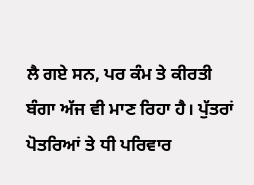ਲੈ ਗਏ ਸਨ, ਪਰ ਕੰਮ ਤੇ ਕੀਰਤੀ ਬੰਗਾ ਅੱਜ ਵੀ ਮਾਣ ਰਿਹਾ ਹੈ। ਪੁੱਤਰਾਂ ਪੋਤਰਿਆਂ ਤੇ ਧੀ ਪਰਿਵਾਰ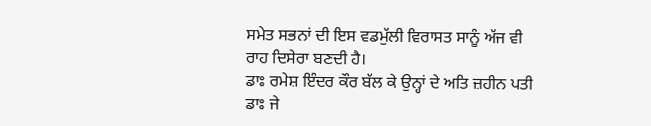ਸਮੇਤ ਸਭਨਾਂ ਦੀ ਇਸ ਵਡਮੁੱਲੀ ਵਿਰਾਸਤ ਸਾਨੂੰ ਅੱਜ ਵੀ ਰਾਹ ਦਿਸੇਰਾ ਬਣਦੀ ਹੈ।
ਡਾਃ ਰਮੇਸ਼ ਇੰਦਰ ਕੌਰ ਬੱਲ ਕੇ ਉਨ੍ਹਾਂ ਦੇ ਅਤਿ ਜ਼ਹੀਨ ਪਤੀ ਡਾਃ ਜੇ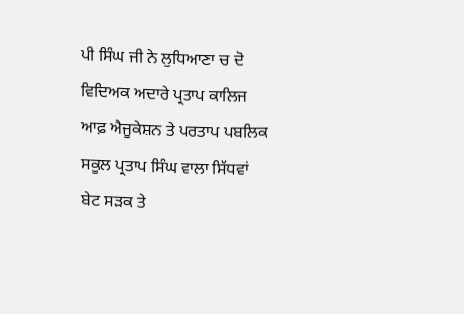ਪੀ ਸਿੰਘ ਜੀ ਨੇ ਲੁਧਿਆਣਾ ਚ ਦੋ ਵਿਦਿਅਕ ਅਦਾਰੇ ਪ੍ਰਤਾਪ ਕਾਲਿਜ ਆਫ਼ ਐਜੂਕੇਸ਼ਨ ਤੇ ਪਰਤਾਪ ਪਬਲਿਕ ਸਕੂਲ ਪ੍ਰਤਾਪ ਸਿੰਘ ਵਾਲਾ ਸਿੱਧਵਾਂ ਬੇਟ ਸੜਕ ਤੇ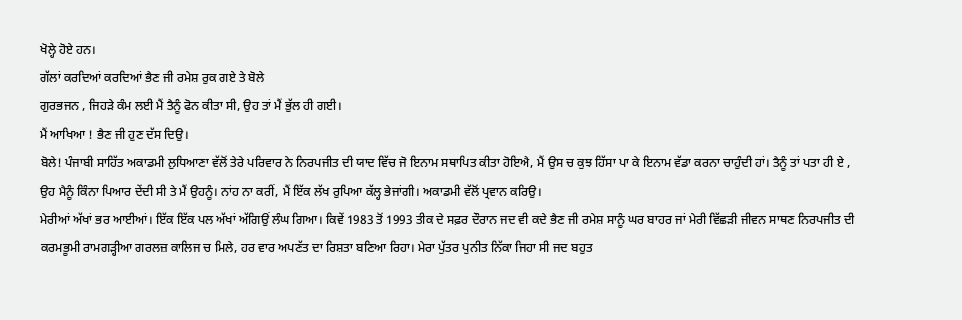ਖੋਲ੍ਹੇ ਹੋਏ ਹਨ।
ਗੱਲਾਂ ਕਰਦਿਆਂ ਕਰਦਿਆਂ ਭੈਣ ਜੀ ਰਮੇਸ਼ ਰੁਕ ਗਏ ਤੇ ਬੋਲੇ
ਗੁਰਭਜਨ , ਜਿਹੜੇ ਕੰਮ ਲਈ ਮੈਂ ਤੈਨੂੰ ਫੋਨ ਕੀਤਾ ਸੀ, ਉਹ ਤਾਂ ਮੈਂ ਭੁੱਲ ਹੀ ਗਈ।
ਮੈਂ ਆਖਿਆ ! ਭੈਣ ਜੀ ਹੁਣ ਦੱਸ ਦਿਉ।
ਬੋਲੇ! ਪੰਜਾਬੀ ਸਾਹਿੱਤ ਅਕਾਡਮੀ ਲੁਧਿਆਣਾ ਵੱਲੋਂ ਤੇਰੇ ਪਰਿਵਾਰ ਨੇ ਨਿਰਪਜੀਤ ਦੀ ਯਾਦ ਵਿੱਚ ਜੋ ਇਨਾਮ ਸਥਾਪਿਤ ਕੀਤਾ ਹੋਇਐ, ਮੈਂ ਉਸ ਚ ਕੁਝ ਹਿੱਸਾ ਪਾ ਕੇ ਇਨਾਮ ਵੱਡਾ ਕਰਨਾ ਚਾਹੁੰਦੀ ਹਾਂ। ਤੈਨੂੰ ਤਾਂ ਪਤਾ ਹੀ ਏ , ਉਹ ਮੈਨੂੰ ਕਿੰਨਾ ਪਿਆਰ ਦੇਂਦੀ ਸੀ ਤੇ ਮੈਂ ਉਹਨੂੰ। ਨਾਂਹ ਨਾ ਕਰੀਂ, ਮੈਂ ਇੱਕ ਲੱਖ ਰੁਪਿਆ ਕੱਲ੍ਹ ਭੇਜਾਂਗੀ। ਅਕਾਡਮੀ ਵੱਲੋਂ ਪ੍ਰਵਾਨ ਕਰਿਉ।
ਮੇਰੀਆਂ ਅੱਖਾਂ ਭਰ ਆਈਆਂ। ਇੱਕ ਇੱਕ ਪਲ ਅੱਖਾਂ ਅੱਗਿਉਂ ਲੰਘ ਗਿਆ। ਕਿਵੇਂ 1983 ਤੋਂ 1993 ਤੀਕ ਦੇ ਸਫ਼ਰ ਦੌਰਾਨ ਜਦ ਵੀ ਕਦੇ ਭੈਣ ਜੀ ਰਮੇਸ਼ ਸਾਨੂੰ ਘਰ ਬਾਹਰ ਜਾਂ ਮੇਰੀ ਵਿੱਛੜੀ ਜੀਵਨ ਸਾਥਣ ਨਿਰਪਜੀਤ ਦੀ ਕਰਮਭੂਮੀ ਰਾਮਗੜ੍ਹੀਆ ਗਰਲਜ਼ ਕਾਲਿਜ ਚ ਮਿਲੇ, ਹਰ ਵਾਰ ਅਪਣੱਤ ਦਾ ਰਿਸ਼ਤਾ ਬਣਿਆ ਰਿਹਾ। ਮੇਰਾ ਪੁੱਤਰ ਪੁਨੀਤ ਨਿੱਕਾ ਜਿਹਾ ਸੀ ਜਦ ਬਹੁਤ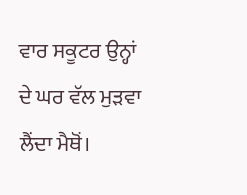ਵਾਰ ਸਕੂਟਰ ਉਨ੍ਹਾਂ ਦੇ ਘਰ ਵੱਲ ਮੁੜਵਾ ਲੈਂਦਾ ਮੈਥੋਂ।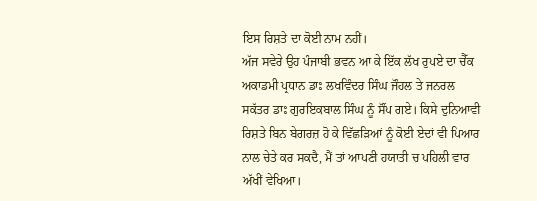ਇਸ ਰਿਸ਼ਤੇ ਦਾ ਕੋਈ ਨਾਮ ਨਹੀਂ।
ਅੱਜ ਸਵੇਰੇ ਉਹ ਪੰਜਾਬੀ ਭਵਨ ਆ ਕੇ ਇੱਕ ਲੱਖ ਰੁਪਏ ਦਾ ਚੈੱਕ ਅਕਾਡਮੀ ਪ੍ਰਧਾਨ ਡਾਃ ਲਖਵਿੰਦਰ ਸਿੰਘ ਜੌਹਲ ਤੇ ਜਨਰਲ ਸਕੱਤਰ ਡਾਃ ਗੁਰਇਕਬਾਲ ਸਿੰਘ ਨੂੰ ਸੌਂਪ ਗਏ। ਕਿਸੇ ਦੁਨਿਆਵੀ ਰਿਸ਼ਤੇ ਬਿਨ ਬੇਗਰਜ਼ ਹੋ ਕੇ ਵਿੱਛੜਿਆਂ ਨੂੰ ਕੋਈ ਏਦਾਂ ਵੀ ਪਿਆਰ ਨਾਲ ਚੇਤੇ ਕਰ ਸਕਦੈ, ਮੈਂ ਤਾਂ ਆਪਣੀ ਹਯਾਤੀ ਚ ਪਹਿਲੀ ਵਾਰ ਅੱਖੀਂ ਵੇਖਿਆ।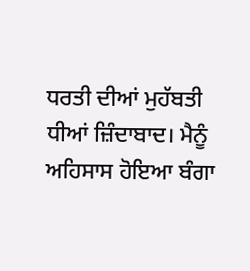ਧਰਤੀ ਦੀਆਂ ਮੁਹੱਬਤੀ ਧੀਆਂ ਜ਼ਿੰਦਾਬਾਦ। ਮੈਨੂੰ ਅਹਿਸਾਸ ਹੋਇਆ ਬੰਗਾ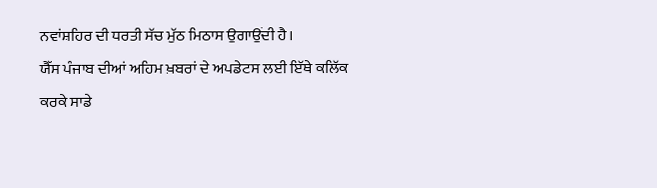ਨਵਾਂਸ਼ਹਿਰ ਦੀ ਧਰਤੀ ਸੱਚ ਮੁੱਠ ਮਿਠਾਸ ਉਗਾਉਂਦੀ ਹੈ।
ਯੈੱਸ ਪੰਜਾਬ ਦੀਆਂ ਅਹਿਮ ਖ਼ਬਰਾਂ ਦੇ ਅਪਡੇਟਸ ਲਈ ਇੱਥੇ ਕਲਿੱਕ ਕਰਕੇ ਸਾਡੇ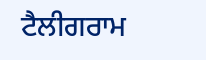ਟੈਲੀਗਰਾਮ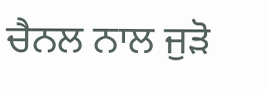ਚੈਨਲ ਨਾਲ ਜੁੜੋ